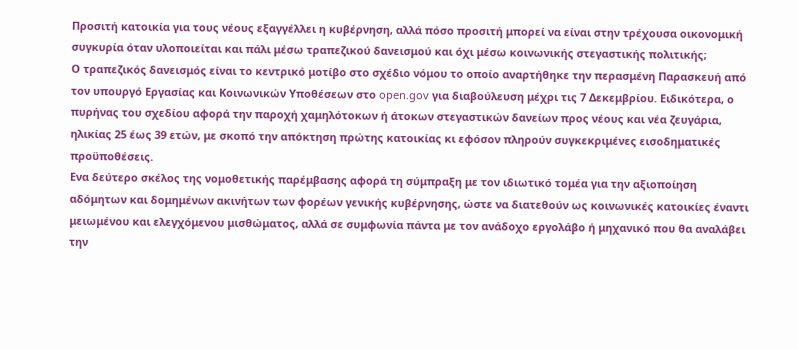Προσιτή κατοικία για τους νέους εξαγγέλλει η κυβέρνηση, αλλά πόσο προσιτή μπορεί να είναι στην τρέχουσα οικονομική συγκυρία όταν υλοποιείται και πάλι μέσω τραπεζικού δανεισμού και όχι μέσω κοινωνικής στεγαστικής πολιτικής;
Ο τραπεζικός δανεισμός είναι το κεντρικό μοτίβο στο σχέδιο νόμου το οποίο αναρτήθηκε την περασμένη Παρασκευή από τον υπουργό Εργασίας και Κοινωνικών Υποθέσεων στο open.gov για διαβούλευση μέχρι τις 7 Δεκεμβρίου. Ειδικότερα, ο πυρήνας του σχεδίου αφορά την παροχή χαμηλότοκων ή άτοκων στεγαστικών δανείων προς νέους και νέα ζευγάρια, ηλικίας 25 έως 39 ετών, με σκοπό την απόκτηση πρώτης κατοικίας κι εφόσον πληρούν συγκεκριμένες εισοδηματικές προϋποθέσεις.
Ενα δεύτερο σκέλος της νομοθετικής παρέμβασης αφορά τη σύμπραξη με τον ιδιωτικό τομέα για την αξιοποίηση αδόμητων και δομημένων ακινήτων των φορέων γενικής κυβέρνησης, ώστε να διατεθούν ως κοινωνικές κατοικίες έναντι μειωμένου και ελεγχόμενου μισθώματος, αλλά σε συμφωνία πάντα με τον ανάδοχο εργολάβο ή μηχανικό που θα αναλάβει την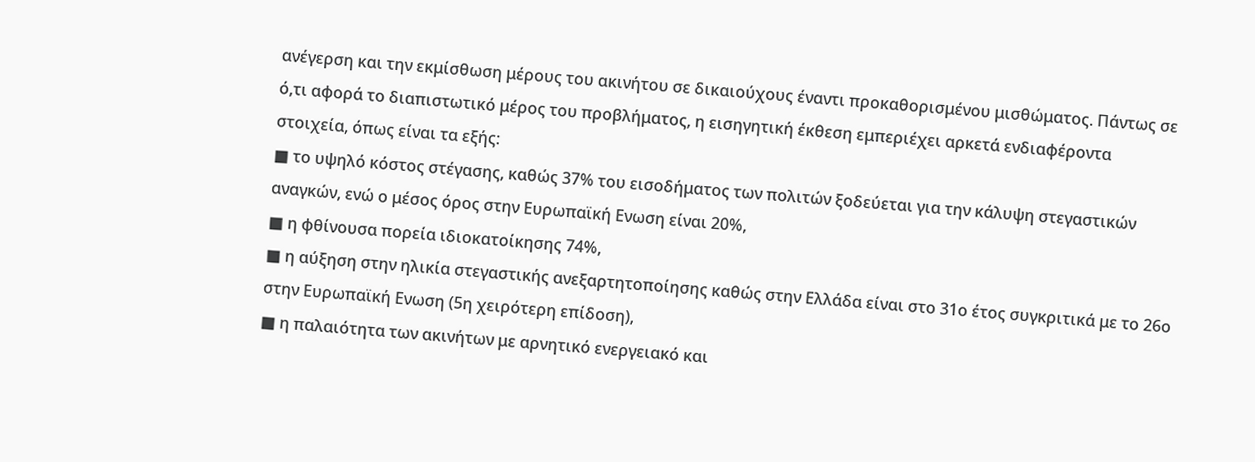ανέγερση και την εκμίσθωση μέρους του ακινήτου σε δικαιούχους έναντι προκαθορισμένου μισθώματος. Πάντως σε ό,τι αφορά το διαπιστωτικό μέρος του προβλήματος, η εισηγητική έκθεση εμπεριέχει αρκετά ενδιαφέροντα στοιχεία, όπως είναι τα εξής:
■ το υψηλό κόστος στέγασης, καθώς 37% του εισοδήματος των πολιτών ξοδεύεται για την κάλυψη στεγαστικών αναγκών, ενώ ο μέσος όρος στην Ευρωπαϊκή Ενωση είναι 20%,
■ η φθίνουσα πορεία ιδιοκατοίκησης 74%,
■ η αύξηση στην ηλικία στεγαστικής ανεξαρτητοποίησης καθώς στην Ελλάδα είναι στο 31ο έτος συγκριτικά με το 26ο στην Ευρωπαϊκή Ενωση (5η χειρότερη επίδοση),
■ η παλαιότητα των ακινήτων με αρνητικό ενεργειακό και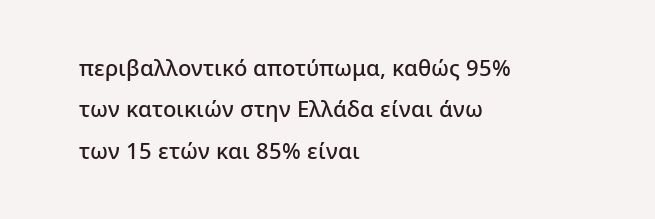περιβαλλοντικό αποτύπωμα, καθώς 95% των κατοικιών στην Ελλάδα είναι άνω των 15 ετών και 85% είναι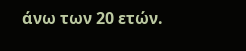άνω των 20 ετών.